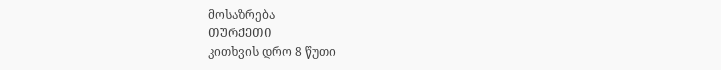მოსაზრება
ᲗᲣᲠᲥᲔᲗᲘ
კითხვის დრო 8 წუთი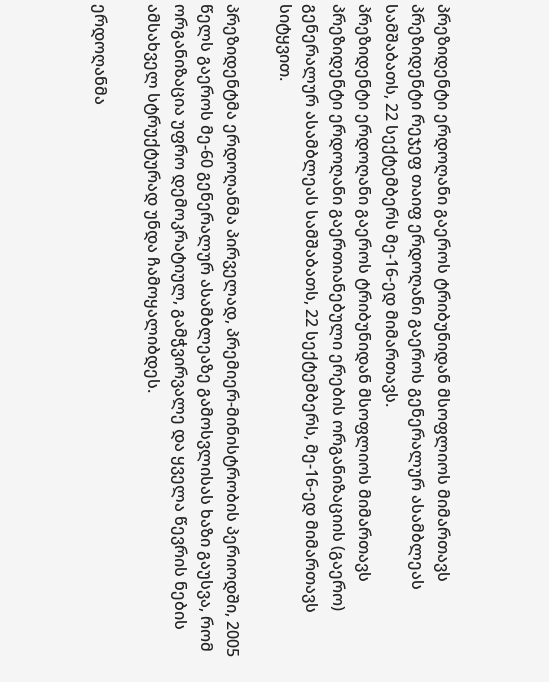პრეზიდენტი ერდოღანი გაეროს ტრიბუნიდან მსოფლიოს მიმართავს
პრეზიდენტი რეჯეფ თაიფ ერდოღანი გაეროს გენერალურ ასამბლეას სამშაბათს, 22 სექტემბერს მე-16-ედ მიმართავს.
პრეზიდენტი ერდოღანი გაეროს ტრიბუნიდან მსოფლიოს მიმართავს
პრეზიდენტი ერდოღანი გაერთიანებული ერების ორგანიზაციის (გაერო) გენერალურ ასამბლეას სამშაბათს, 22 სექტემბერს, მე-16-ედ მიმართავს სიტყვით.

პრეზიდენტმა ერდოღანმა პირველად, პრემიერ-მინისტრობის პერიოდში, 2005 წელს გაეროს მე-60 გენერალურ ასამბლეაზე გამოსვლისას ხაზი გაუსვა, რომ ორგანიზაცია უფრო დემოკრატიულ, გამჭვირვალე და ყველა წევრის ნების ამსახველ სტრუქტურად უნდა ჩამოყალიბდეს.

ერდოღანმა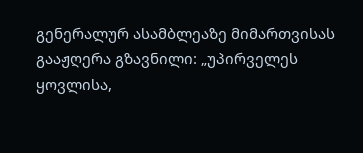გენერალურ ასამბლეაზე მიმართვისას გააჟღერა გზავნილი: „უპირველეს ყოვლისა,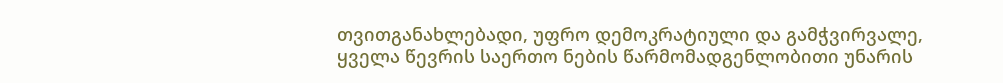თვითგანახლებადი, უფრო დემოკრატიული და გამჭვირვალე, ყველა წევრის საერთო ნების წარმომადგენლობითი უნარის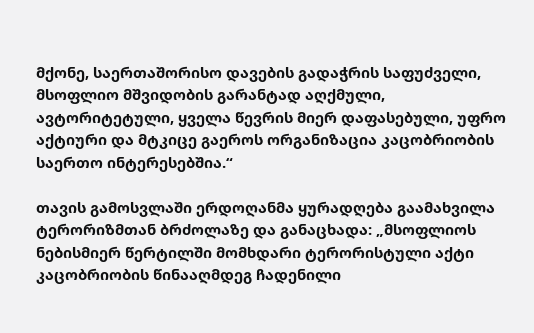მქონე, საერთაშორისო დავების გადაჭრის საფუძველი, მსოფლიო მშვიდობის გარანტად აღქმული, ავტორიტეტული, ყველა წევრის მიერ დაფასებული, უფრო აქტიური და მტკიცე გაეროს ორგანიზაცია კაცობრიობის საერთო ინტერესებშია.“

თავის გამოსვლაში ერდოღანმა ყურადღება გაამახვილა ტერორიზმთან ბრძოლაზე და განაცხადა: „მსოფლიოს ნებისმიერ წერტილში მომხდარი ტერორისტული აქტი კაცობრიობის წინააღმდეგ ჩადენილი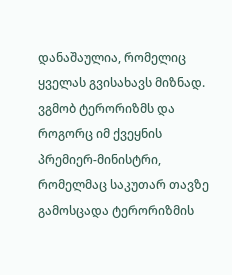დანაშაულია, რომელიც ყველას გვისახავს მიზნად. ვგმობ ტერორიზმს და როგორც იმ ქვეყნის პრემიერ-მინისტრი, რომელმაც საკუთარ თავზე გამოსცადა ტერორიზმის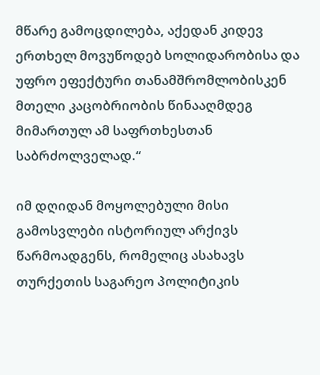მწარე გამოცდილება, აქედან კიდევ ერთხელ მოვუწოდებ სოლიდარობისა და უფრო ეფექტური თანამშრომლობისკენ მთელი კაცობრიობის წინააღმდეგ მიმართულ ამ საფრთხესთან საბრძოლველად.“

იმ დღიდან მოყოლებული მისი გამოსვლები ისტორიულ არქივს წარმოადგენს, რომელიც ასახავს თურქეთის საგარეო პოლიტიკის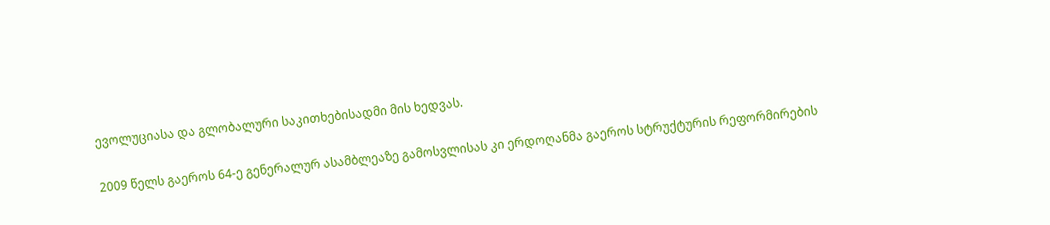ევოლუციასა და გლობალური საკითხებისადმი მის ხედვას.

2009 წელს გაეროს 64-ე გენერალურ ასამბლეაზე გამოსვლისას კი ერდოღანმა გაეროს სტრუქტურის რეფორმირების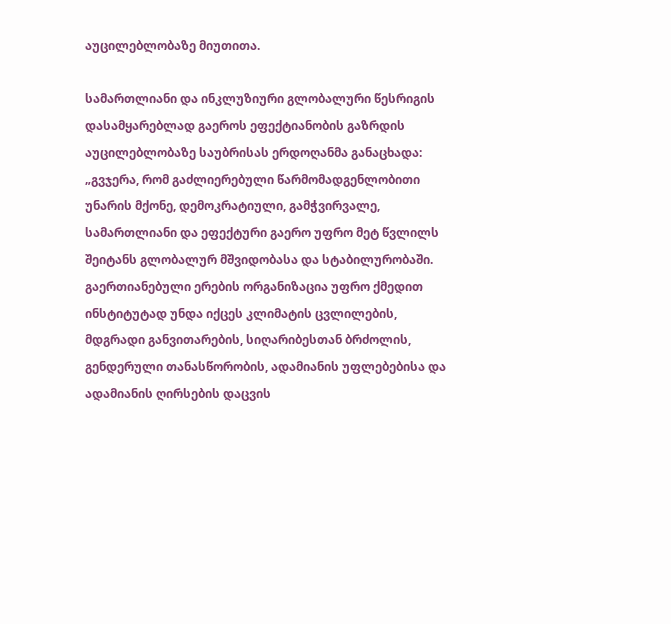აუცილებლობაზე მიუთითა.

სამართლიანი და ინკლუზიური გლობალური წესრიგის დასამყარებლად გაეროს ეფექტიანობის გაზრდის აუცილებლობაზე საუბრისას ერდოღანმა განაცხადა: „გვჯერა, რომ გაძლიერებული წარმომადგენლობითი უნარის მქონე, დემოკრატიული, გამჭვირვალე, სამართლიანი და ეფექტური გაერო უფრო მეტ წვლილს შეიტანს გლობალურ მშვიდობასა და სტაბილურობაში. გაერთიანებული ერების ორგანიზაცია უფრო ქმედით ინსტიტუტად უნდა იქცეს კლიმატის ცვლილების, მდგრადი განვითარების, სიღარიბესთან ბრძოლის, გენდერული თანასწორობის, ადამიანის უფლებებისა და ადამიანის ღირსების დაცვის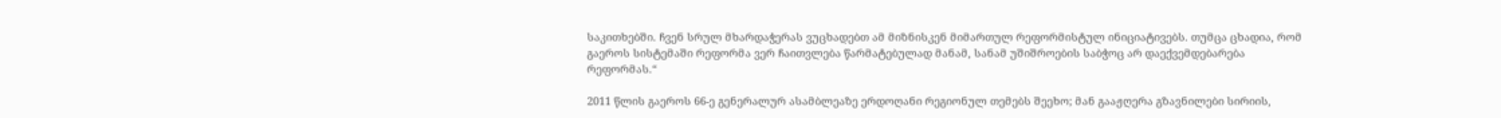საკითხებში. ჩვენ სრულ მხარდაჭერას ვუცხადებთ ამ მიზნისკენ მიმართულ რეფორმისტულ ინიციატივებს. თუმცა ცხადია, რომ გაეროს სისტემაში რეფორმა ვერ ჩაითვლება წარმატებულად მანამ, სანამ უშიშროების საბჭოც არ დაექვემდებარება რეფორმას.“

2011 წლის გაეროს 66-ე გენერალურ ასამბლეაზე ერდოღანი რეგიონულ თემებს შეეხო; მან გააჟღერა გზავნილები სირიის,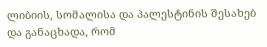ლიბიის, სომალისა და პალესტინის შესახებ და განაცხადა, რომ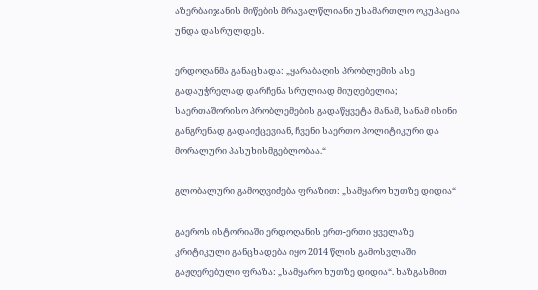აზერბაიჯანის მიწების მრავალწლიანი უსამართლო ოკუპაცია უნდა დასრულდეს.

ერდოღანმა განაცხადა: „ყარაბაღის პრობლემის ასე გადაუჭრელად დარჩენა სრულიად მიუღებელია; საერთაშორისო პრობლემების გადაწყვეტა მანამ, სანამ ისინი განგრენად გადაიქცევიან, ჩვენი საერთო პოლიტიკური და მორალური პასუხისმგებლობაა.“

გლობალური გამოღვიძება ფრაზით: „სამყარო ხუთზე დიდია“

გაეროს ისტორიაში ერდოღანის ერთ-ერთი ყველაზე კრიტიკული განცხადება იყო 2014 წლის გამოსვლაში გაჟღერებული ფრაზა: „სამყარო ხუთზე დიდია“. ხაზგასმით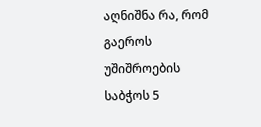აღნიშნა რა, რომ გაეროს უშიშროების საბჭოს 5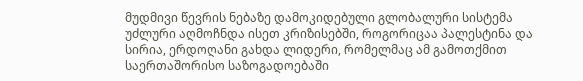მუდმივი წევრის ნებაზე დამოკიდებული გლობალური სისტემა უძლური აღმოჩნდა ისეთ კრიზისებში, როგორიცაა პალესტინა და სირია, ერდოღანი გახდა ლიდერი, რომელმაც ამ გამოთქმით საერთაშორისო საზოგადოებაში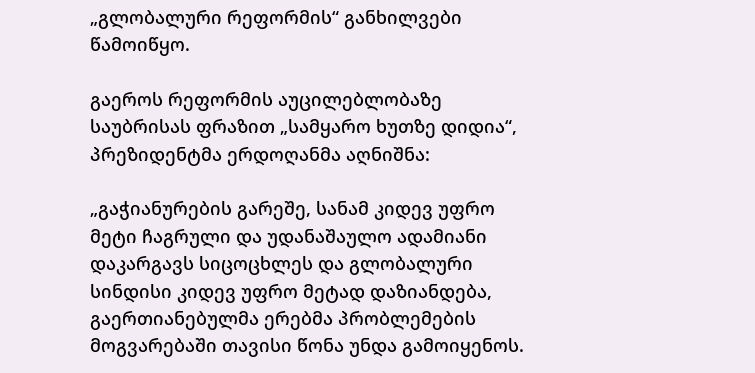„გლობალური რეფორმის“ განხილვები წამოიწყო.

გაეროს რეფორმის აუცილებლობაზე საუბრისას ფრაზით „სამყარო ხუთზე დიდია“, პრეზიდენტმა ერდოღანმა აღნიშნა:

„გაჭიანურების გარეშე, სანამ კიდევ უფრო მეტი ჩაგრული და უდანაშაულო ადამიანი დაკარგავს სიცოცხლეს და გლობალური სინდისი კიდევ უფრო მეტად დაზიანდება, გაერთიანებულმა ერებმა პრობლემების მოგვარებაში თავისი წონა უნდა გამოიყენოს.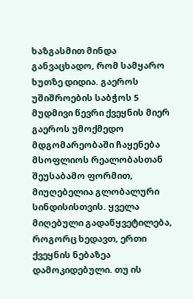ხაზგასმით მინდა განვაცხადო, რომ სამყარო ხუთზე დიდია. გაეროს უშიშროების საბჭოს 5 მუდმივი წევრი ქვეყნის მიერ გაეროს უმოქმედო მდგომარეობაში ჩაყენება მსოფლიოს რეალობასთან შეუსაბამო ფორმით, მიუღებელია გლობალური სინდისისთვის. ყველა მიღებული გადაწყვეტილება, როგორც ხედავთ, ერთი ქვეყნის ნებაზეა დამოკიდებული. თუ ის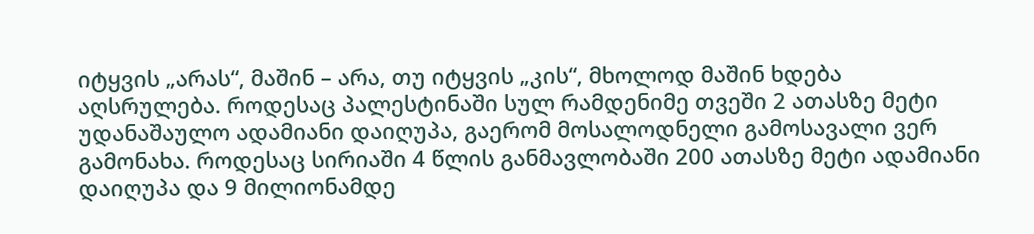იტყვის „არას“, მაშინ – არა, თუ იტყვის „კის“, მხოლოდ მაშინ ხდება აღსრულება. როდესაც პალესტინაში სულ რამდენიმე თვეში 2 ათასზე მეტი უდანაშაულო ადამიანი დაიღუპა, გაერომ მოსალოდნელი გამოსავალი ვერ გამონახა. როდესაც სირიაში 4 წლის განმავლობაში 200 ათასზე მეტი ადამიანი დაიღუპა და 9 მილიონამდე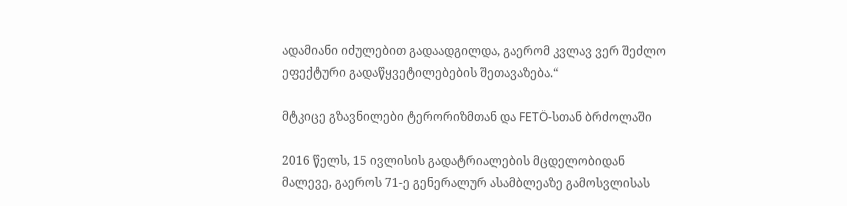ადამიანი იძულებით გადაადგილდა, გაერომ კვლავ ვერ შეძლო ეფექტური გადაწყვეტილებების შეთავაზება.“

მტკიცე გზავნილები ტერორიზმთან და FETÖ-სთან ბრძოლაში

2016 წელს, 15 ივლისის გადატრიალების მცდელობიდან მალევე, გაეროს 71-ე გენერალურ ასამბლეაზე გამოსვლისას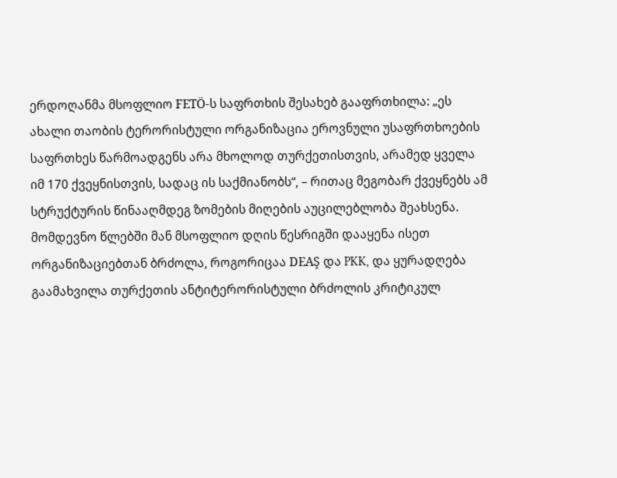ერდოღანმა მსოფლიო FETÖ-ს საფრთხის შესახებ გააფრთხილა: „ეს ახალი თაობის ტერორისტული ორგანიზაცია ეროვნული უსაფრთხოების საფრთხეს წარმოადგენს არა მხოლოდ თურქეთისთვის, არამედ ყველა იმ 170 ქვეყნისთვის, სადაც ის საქმიანობს“, – რითაც მეგობარ ქვეყნებს ამ სტრუქტურის წინააღმდეგ ზომების მიღების აუცილებლობა შეახსენა. მომდევნო წლებში მან მსოფლიო დღის წესრიგში დააყენა ისეთ ორგანიზაციებთან ბრძოლა, როგორიცაა DEAŞ და PKK, და ყურადღება გაამახვილა თურქეთის ანტიტერორისტული ბრძოლის კრიტიკულ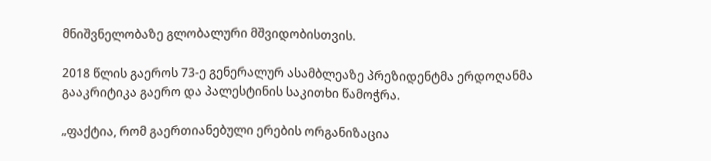მნიშვნელობაზე გლობალური მშვიდობისთვის.

2018 წლის გაეროს 73-ე გენერალურ ასამბლეაზე პრეზიდენტმა ერდოღანმა გააკრიტიკა გაერო და პალესტინის საკითხი წამოჭრა.

„ფაქტია, რომ გაერთიანებული ერების ორგანიზაცია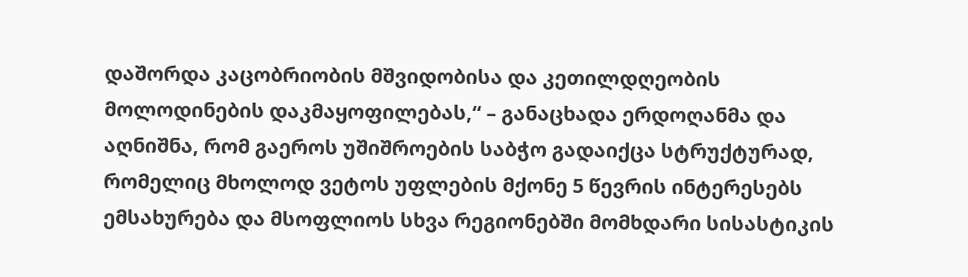დაშორდა კაცობრიობის მშვიდობისა და კეთილდღეობის მოლოდინების დაკმაყოფილებას,“ – განაცხადა ერდოღანმა და აღნიშნა, რომ გაეროს უშიშროების საბჭო გადაიქცა სტრუქტურად, რომელიც მხოლოდ ვეტოს უფლების მქონე 5 წევრის ინტერესებს ემსახურება და მსოფლიოს სხვა რეგიონებში მომხდარი სისასტიკის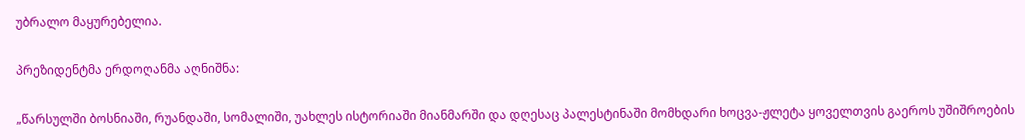უბრალო მაყურებელია.

პრეზიდენტმა ერდოღანმა აღნიშნა:

„წარსულში ბოსნიაში, რუანდაში, სომალიში, უახლეს ისტორიაში მიანმარში და დღესაც პალესტინაში მომხდარი ხოცვა-ჟლეტა ყოველთვის გაეროს უშიშროების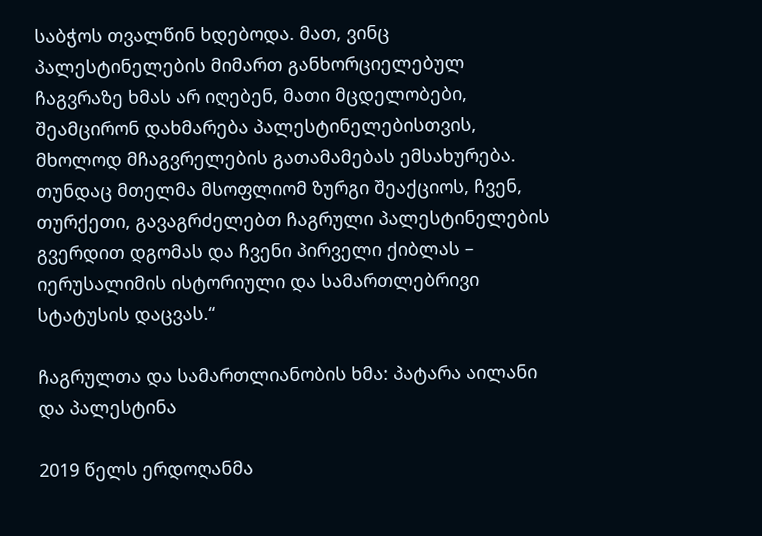საბჭოს თვალწინ ხდებოდა. მათ, ვინც პალესტინელების მიმართ განხორციელებულ ჩაგვრაზე ხმას არ იღებენ, მათი მცდელობები, შეამცირონ დახმარება პალესტინელებისთვის, მხოლოდ მჩაგვრელების გათამამებას ემსახურება. თუნდაც მთელმა მსოფლიომ ზურგი შეაქციოს, ჩვენ, თურქეთი, გავაგრძელებთ ჩაგრული პალესტინელების გვერდით დგომას და ჩვენი პირველი ქიბლას – იერუსალიმის ისტორიული და სამართლებრივი სტატუსის დაცვას.“

ჩაგრულთა და სამართლიანობის ხმა: პატარა აილანი და პალესტინა

2019 წელს ერდოღანმა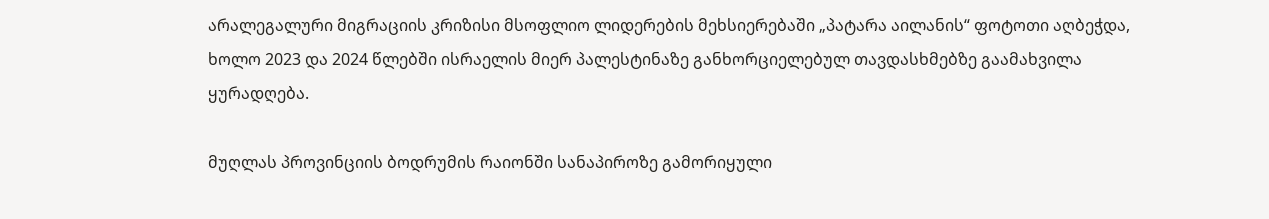არალეგალური მიგრაციის კრიზისი მსოფლიო ლიდერების მეხსიერებაში „პატარა აილანის“ ფოტოთი აღბეჭდა, ხოლო 2023 და 2024 წლებში ისრაელის მიერ პალესტინაზე განხორციელებულ თავდასხმებზე გაამახვილა ყურადღება.

მუღლას პროვინციის ბოდრუმის რაიონში სანაპიროზე გამორიყული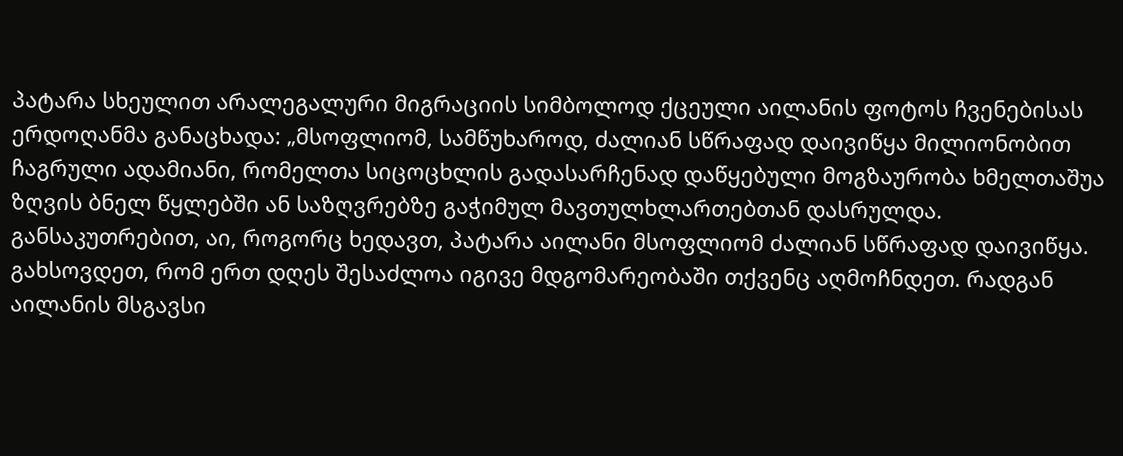პატარა სხეულით არალეგალური მიგრაციის სიმბოლოდ ქცეული აილანის ფოტოს ჩვენებისას ერდოღანმა განაცხადა: „მსოფლიომ, სამწუხაროდ, ძალიან სწრაფად დაივიწყა მილიონობით ჩაგრული ადამიანი, რომელთა სიცოცხლის გადასარჩენად დაწყებული მოგზაურობა ხმელთაშუა ზღვის ბნელ წყლებში ან საზღვრებზე გაჭიმულ მავთულხლართებთან დასრულდა. განსაკუთრებით, აი, როგორც ხედავთ, პატარა აილანი მსოფლიომ ძალიან სწრაფად დაივიწყა. გახსოვდეთ, რომ ერთ დღეს შესაძლოა იგივე მდგომარეობაში თქვენც აღმოჩნდეთ. რადგან აილანის მსგავსი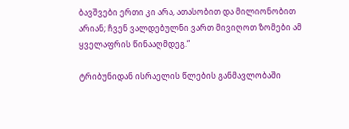ბავშვები ერთი კი არა, ათასობით და მილიონობით არიან; ჩვენ ვალდებულნი ვართ მივიღოთ ზომები ამ ყველაფრის წინააღმდეგ.“

ტრიბუნიდან ისრაელის წლების განმავლობაში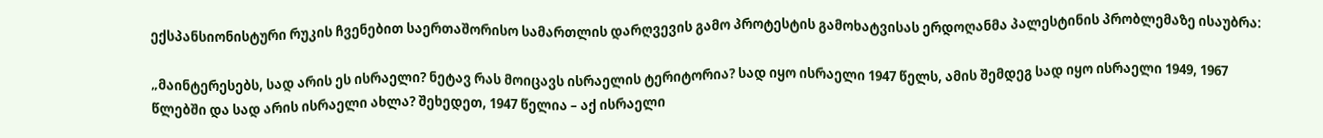ექსპანსიონისტური რუკის ჩვენებით საერთაშორისო სამართლის დარღვევის გამო პროტესტის გამოხატვისას ერდოღანმა პალესტინის პრობლემაზე ისაუბრა:

„მაინტერესებს, სად არის ეს ისრაელი? ნეტავ რას მოიცავს ისრაელის ტერიტორია? სად იყო ისრაელი 1947 წელს, ამის შემდეგ სად იყო ისრაელი 1949, 1967 წლებში და სად არის ისრაელი ახლა? შეხედეთ, 1947 წელია – აქ ისრაელი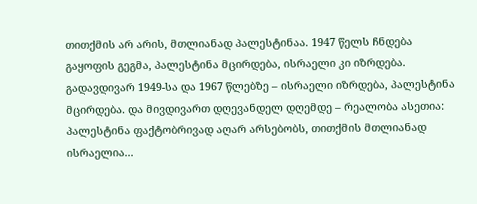თითქმის არ არის, მთლიანად პალესტინაა. 1947 წელს ჩნდება გაყოფის გეგმა, პალესტინა მცირდება, ისრაელი კი იზრდება. გადავდივარ 1949-სა და 1967 წლებზე – ისრაელი იზრდება, პალესტინა მცირდება. და მივდივართ დღევანდელ დღემდე – რეალობა ასეთია: პალესტინა ფაქტობრივად აღარ არსებობს, თითქმის მთლიანად ისრაელია...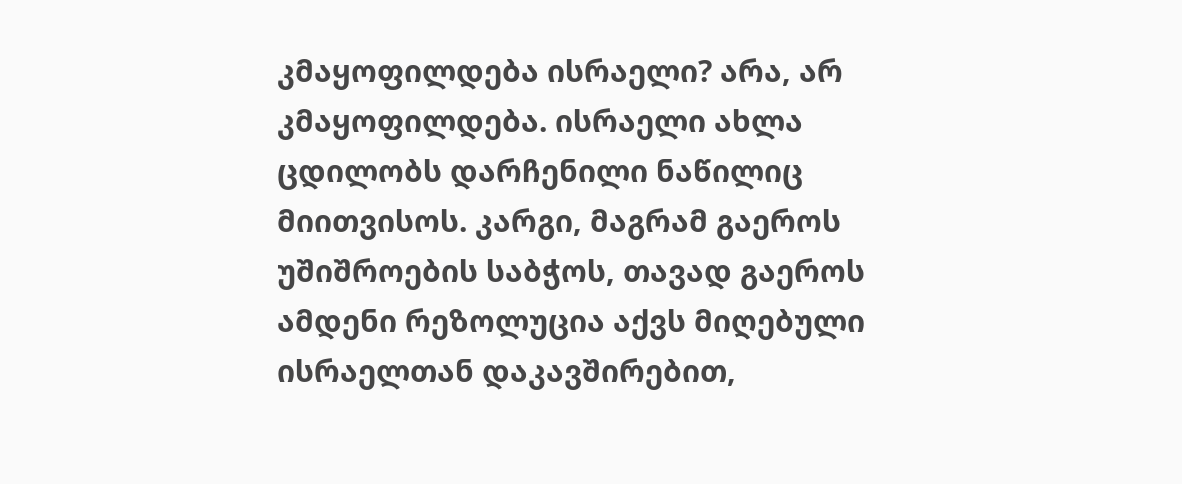კმაყოფილდება ისრაელი? არა, არ კმაყოფილდება. ისრაელი ახლა ცდილობს დარჩენილი ნაწილიც მიითვისოს. კარგი, მაგრამ გაეროს უშიშროების საბჭოს, თავად გაეროს ამდენი რეზოლუცია აქვს მიღებული ისრაელთან დაკავშირებით,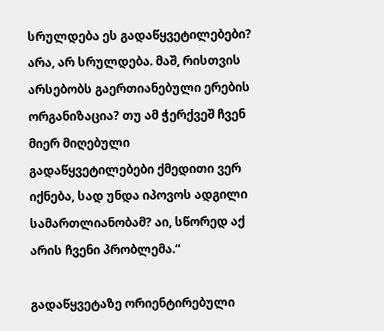სრულდება ეს გადაწყვეტილებები? არა, არ სრულდება. მაშ, რისთვის არსებობს გაერთიანებული ერების ორგანიზაცია? თუ ამ ჭერქვეშ ჩვენ მიერ მიღებული გადაწყვეტილებები ქმედითი ვერ იქნება, სად უნდა იპოვოს ადგილი სამართლიანობამ? აი, სწორედ აქ არის ჩვენი პრობლემა.“

გადაწყვეტაზე ორიენტირებული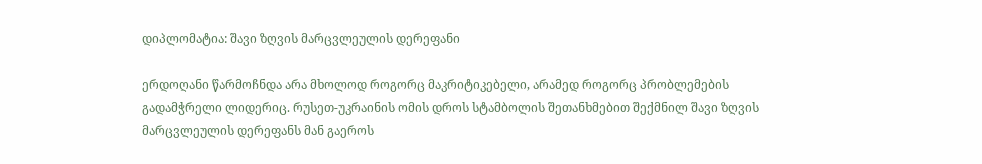დიპლომატია: შავი ზღვის მარცვლეულის დერეფანი

ერდოღანი წარმოჩნდა არა მხოლოდ როგორც მაკრიტიკებელი, არამედ როგორც პრობლემების გადამჭრელი ლიდერიც. რუსეთ-უკრაინის ომის დროს სტამბოლის შეთანხმებით შექმნილ შავი ზღვის მარცვლეულის დერეფანს მან გაეროს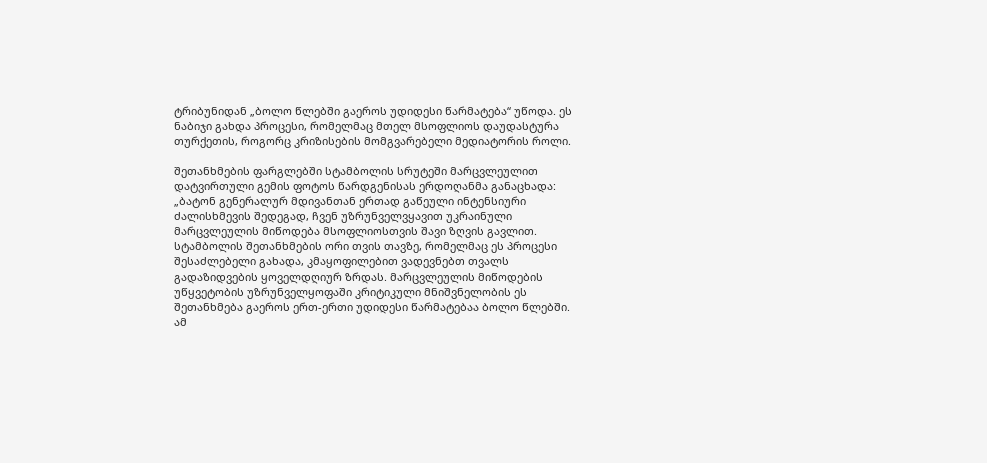ტრიბუნიდან „ბოლო წლებში გაეროს უდიდესი წარმატება“ უწოდა. ეს ნაბიჯი გახდა პროცესი, რომელმაც მთელ მსოფლიოს დაუდასტურა თურქეთის, როგორც კრიზისების მომგვარებელი მედიატორის როლი.

შეთანხმების ფარგლებში სტამბოლის სრუტეში მარცვლეულით დატვირთული გემის ფოტოს წარდგენისას ერდოღანმა განაცხადა: „ბატონ გენერალურ მდივანთან ერთად გაწეული ინტენსიური ძალისხმევის შედეგად, ჩვენ უზრუნველვყავით უკრაინული მარცვლეულის მიწოდება მსოფლიოსთვის შავი ზღვის გავლით. სტამბოლის შეთანხმების ორი თვის თავზე, რომელმაც ეს პროცესი შესაძლებელი გახადა, კმაყოფილებით ვადევნებთ თვალს გადაზიდვების ყოველდღიურ ზრდას. მარცვლეულის მიწოდების უწყვეტობის უზრუნველყოფაში კრიტიკული მნიშვნელობის ეს შეთანხმება გაეროს ერთ-ერთი უდიდესი წარმატებაა ბოლო წლებში. ამ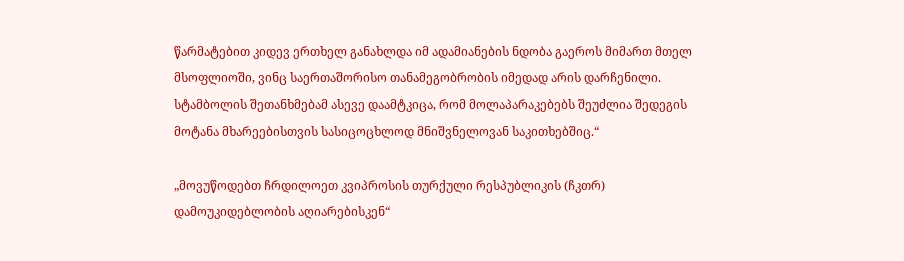წარმატებით კიდევ ერთხელ განახლდა იმ ადამიანების ნდობა გაეროს მიმართ მთელ მსოფლიოში, ვინც საერთაშორისო თანამეგობრობის იმედად არის დარჩენილი. სტამბოლის შეთანხმებამ ასევე დაამტკიცა, რომ მოლაპარაკებებს შეუძლია შედეგის მოტანა მხარეებისთვის სასიცოცხლოდ მნიშვნელოვან საკითხებშიც.“

„მოვუწოდებთ ჩრდილოეთ კვიპროსის თურქული რესპუბლიკის (ჩკთრ) დამოუკიდებლობის აღიარებისკენ“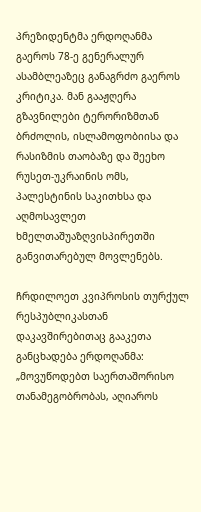პრეზიდენტმა ერდოღანმა გაეროს 78-ე გენერალურ ასამბლეაზეც განაგრძო გაეროს კრიტიკა. მან გააჟღერა გზავნილები ტერორიზმთან ბრძოლის, ისლამოფობიისა და რასიზმის თაობაზე და შეეხო რუსეთ-უკრაინის ომს, პალესტინის საკითხსა და აღმოსავლეთ ხმელთაშუაზღვისპირეთში განვითარებულ მოვლენებს.

ჩრდილოეთ კვიპროსის თურქულ რესპუბლიკასთან დაკავშირებითაც გააკეთა განცხადება ერდოღანმა: „მოვუწოდებთ საერთაშორისო თანამეგობრობას, აღიაროს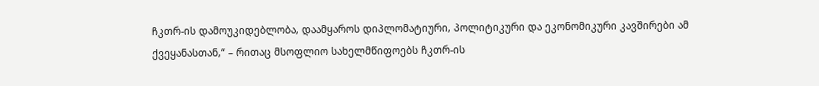ჩკთრ-ის დამოუკიდებლობა, დაამყაროს დიპლომატიური, პოლიტიკური და ეკონომიკური კავშირები ამ ქვეყანასთან,“ – რითაც მსოფლიო სახელმწიფოებს ჩკთრ-ის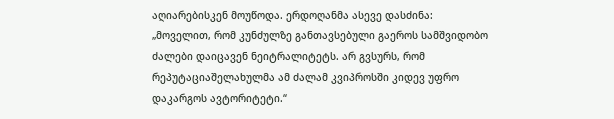აღიარებისკენ მოუწოდა. ერდოღანმა ასევე დასძინა: „მოველით, რომ კუნძულზე განთავსებული გაეროს სამშვიდობო ძალები დაიცავენ ნეიტრალიტეტს. არ გვსურს, რომ რეპუტაციაშელახულმა ამ ძალამ კვიპროსში კიდევ უფრო დაკარგოს ავტორიტეტი.“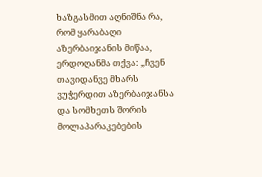ხაზგასმით აღნიშნა რა, რომ ყარაბაღი აზერბაიჯანის მიწაა, ერდოღანმა თქვა: „ჩვენ თავიდანვე მხარს ვუჭერდით აზერბაიჯანსა და სომხეთს შორის მოლაპარაკებების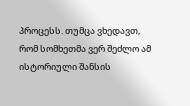პროცესს. თუმცა ვხედავთ, რომ სომხეთმა ვერ შეძლო ამ ისტორიული შანსის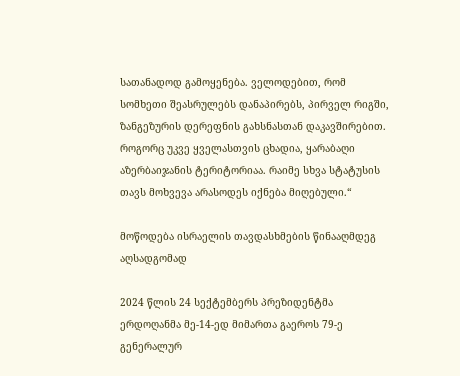სათანადოდ გამოყენება. ველოდებით, რომ სომხეთი შეასრულებს დანაპირებს, პირველ რიგში, ზანგეზურის დერეფნის გახსნასთან დაკავშირებით. როგორც უკვე ყველასთვის ცხადია, ყარაბაღი აზერბაიჯანის ტერიტორიაა. რაიმე სხვა სტატუსის თავს მოხვევა არასოდეს იქნება მიღებული.“

მოწოდება ისრაელის თავდასხმების წინააღმდეგ აღსადგომად

2024 წლის 24 სექტემბერს პრეზიდენტმა ერდოღანმა მე-14-ედ მიმართა გაეროს 79-ე გენერალურ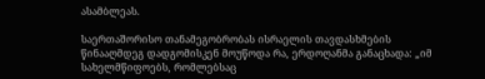ასამბლეას.

საერთაშორისო თანამეგობრობას ისრაელის თავდასხმების წინააღმდეგ დადგომისკენ მოუწოდა რა, ერდოღანმა განაცხადა: „იმ სახელმწიფოებს, რომლებსაც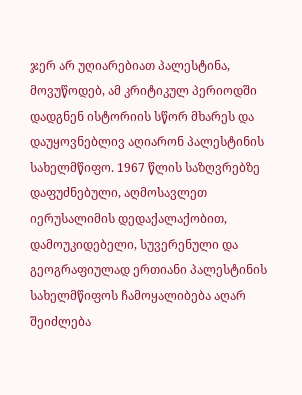ჯერ არ უღიარებიათ პალესტინა, მოვუწოდებ, ამ კრიტიკულ პერიოდში დადგნენ ისტორიის სწორ მხარეს და დაუყოვნებლივ აღიარონ პალესტინის სახელმწიფო. 1967 წლის საზღვრებზე დაფუძნებული, აღმოსავლეთ იერუსალიმის დედაქალაქობით, დამოუკიდებელი, სუვერენული და გეოგრაფიულად ერთიანი პალესტინის სახელმწიფოს ჩამოყალიბება აღარ შეიძლება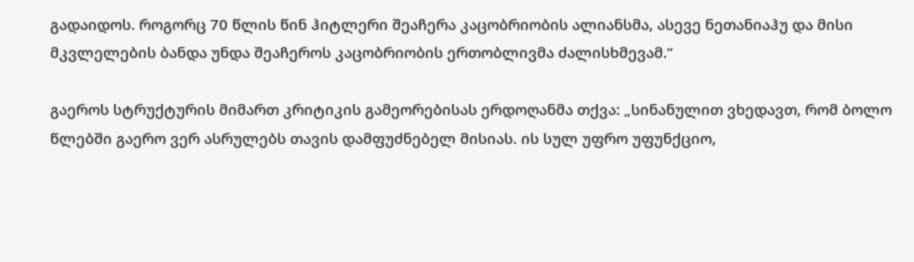გადაიდოს. როგორც 70 წლის წინ ჰიტლერი შეაჩერა კაცობრიობის ალიანსმა, ასევე ნეთანიაჰუ და მისი მკვლელების ბანდა უნდა შეაჩეროს კაცობრიობის ერთობლივმა ძალისხმევამ.“

გაეროს სტრუქტურის მიმართ კრიტიკის გამეორებისას ერდოღანმა თქვა: „სინანულით ვხედავთ, რომ ბოლო წლებში გაერო ვერ ასრულებს თავის დამფუძნებელ მისიას. ის სულ უფრო უფუნქციო,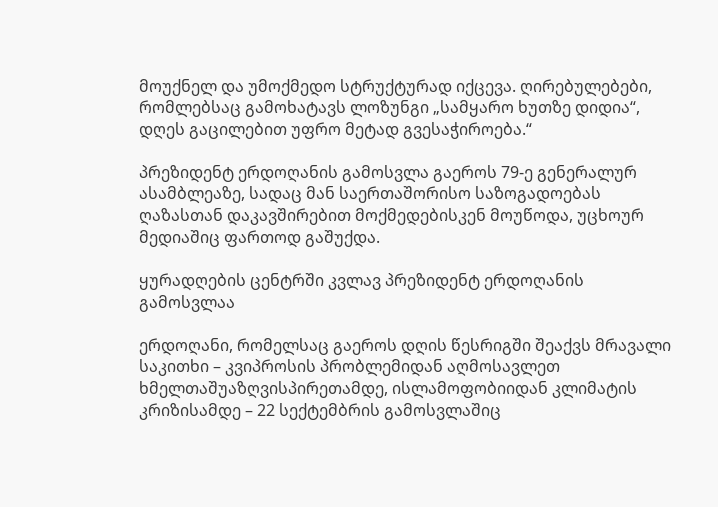მოუქნელ და უმოქმედო სტრუქტურად იქცევა. ღირებულებები, რომლებსაც გამოხატავს ლოზუნგი „სამყარო ხუთზე დიდია“, დღეს გაცილებით უფრო მეტად გვესაჭიროება.“

პრეზიდენტ ერდოღანის გამოსვლა გაეროს 79-ე გენერალურ ასამბლეაზე, სადაც მან საერთაშორისო საზოგადოებას ღაზასთან დაკავშირებით მოქმედებისკენ მოუწოდა, უცხოურ მედიაშიც ფართოდ გაშუქდა.

ყურადღების ცენტრში კვლავ პრეზიდენტ ერდოღანის გამოსვლაა

ერდოღანი, რომელსაც გაეროს დღის წესრიგში შეაქვს მრავალი საკითხი – კვიპროსის პრობლემიდან აღმოსავლეთ ხმელთაშუაზღვისპირეთამდე, ისლამოფობიიდან კლიმატის კრიზისამდე – 22 სექტემბრის გამოსვლაშიც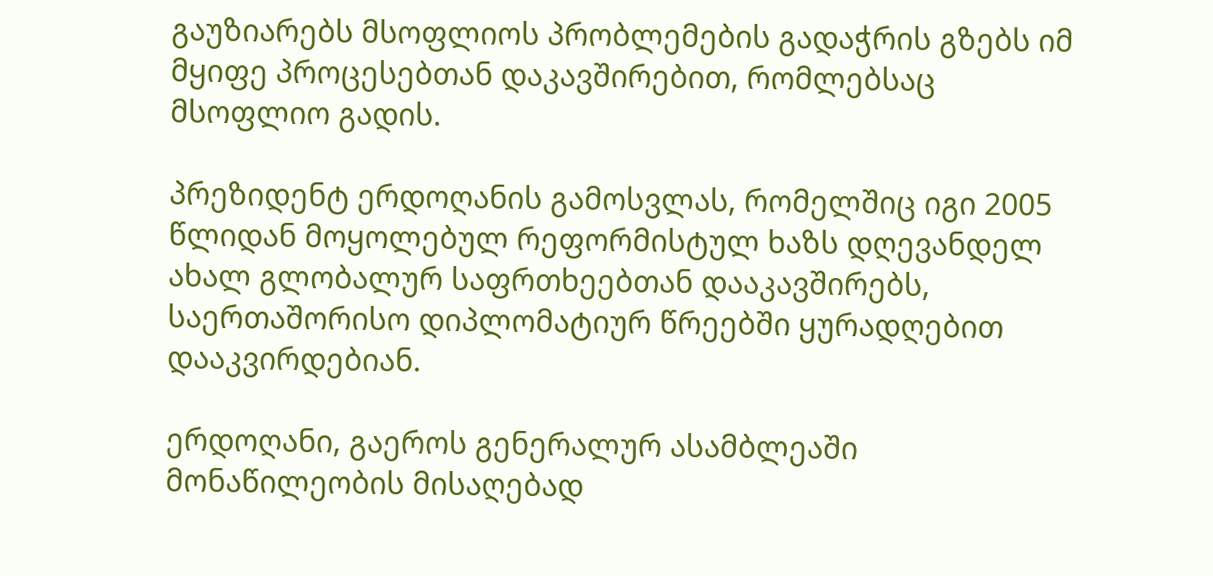გაუზიარებს მსოფლიოს პრობლემების გადაჭრის გზებს იმ მყიფე პროცესებთან დაკავშირებით, რომლებსაც მსოფლიო გადის.

პრეზიდენტ ერდოღანის გამოსვლას, რომელშიც იგი 2005 წლიდან მოყოლებულ რეფორმისტულ ხაზს დღევანდელ ახალ გლობალურ საფრთხეებთან დააკავშირებს, საერთაშორისო დიპლომატიურ წრეებში ყურადღებით დააკვირდებიან.

ერდოღანი, გაეროს გენერალურ ასამბლეაში მონაწილეობის მისაღებად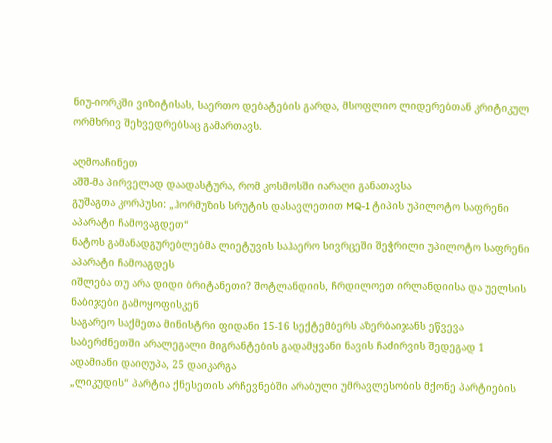ნიუ-იორკში ვიზიტისას, საერთო დებატების გარდა, მსოფლიო ლიდერებთან კრიტიკულ ორმხრივ შეხვედრებსაც გამართავს.

აღმოაჩინეთ
აშშ-მა პირველად დაადასტურა, რომ კოსმოსში იარაღი განათავსა
გუშაგთა კორპუსი: „ჰორმუზის სრუტის დასავლეთით MQ-1 ტიპის უპილოტო საფრენი აპარატი ჩამოვაგდეთ“
ნატოს გამანადგურებლებმა ლიეტუვის საჰაერო სივრცეში შეჭრილი უპილოტო საფრენი აპარატი ჩამოაგდეს
იშლება თუ არა დიდი ბრიტანეთი? შოტლანდიის, ჩრდილოეთ ირლანდიისა და უელსის ნაბიჯები გამოყოფისკენ
საგარეო საქმეთა მინისტრი ფიდანი 15-16 სექტემბერს აზერბაიჯანს ეწვევა
საბერძნეთში არალეგალი მიგრანტების გადამყვანი ნავის ჩაძირვის შედეგად 1 ადამიანი დაიღუპა, 25 დაიკარგა
„ლიკუდის“ პარტია ქნესეთის არჩევნებში არაბული უმრავლესობის მქონე პარტიების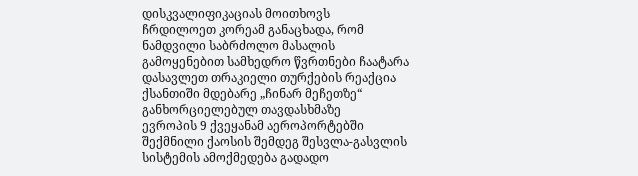დისკვალიფიკაციას მოითხოვს
ჩრდილოეთ კორეამ განაცხადა, რომ ნამდვილი საბრძოლო მასალის გამოყენებით სამხედრო წვრთნები ჩაატარა
დასავლეთ თრაკიელი თურქების რეაქცია ქსანთიში მდებარე „ჩინარ მეჩეთზე“ განხორციელებულ თავდასხმაზე
ევროპის 9 ქვეყანამ აეროპორტებში შექმნილი ქაოსის შემდეგ შესვლა-გასვლის სისტემის ამოქმედება გადადო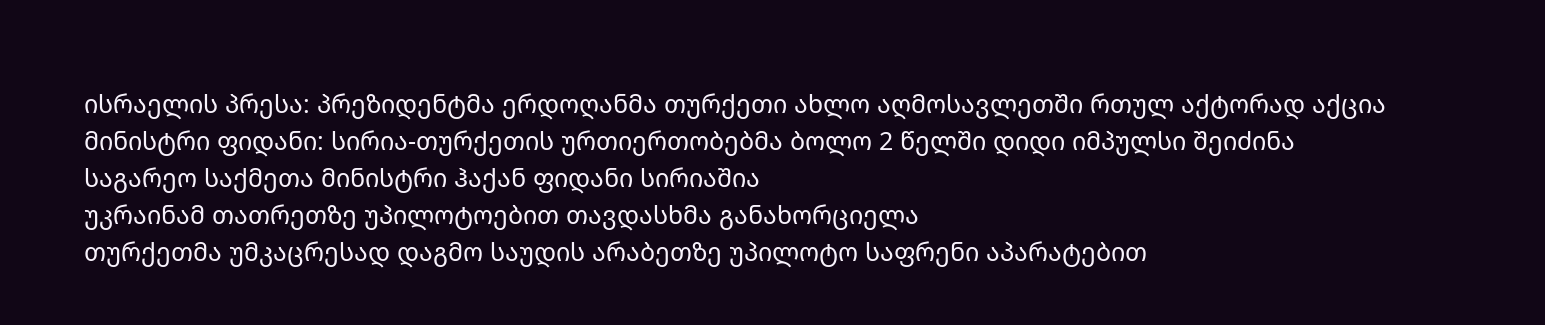ისრაელის პრესა: პრეზიდენტმა ერდოღანმა თურქეთი ახლო აღმოსავლეთში რთულ აქტორად აქცია
მინისტრი ფიდანი: სირია-თურქეთის ურთიერთობებმა ბოლო 2 წელში დიდი იმპულსი შეიძინა
საგარეო საქმეთა მინისტრი ჰაქან ფიდანი სირიაშია
უკრაინამ თათრეთზე უპილოტოებით თავდასხმა განახორციელა
თურქეთმა უმკაცრესად დაგმო საუდის არაბეთზე უპილოტო საფრენი აპარატებით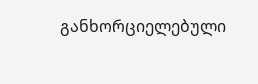განხორციელებული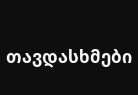თავდასხმები